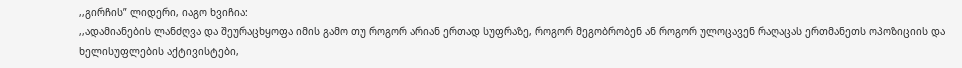,,გირჩის” ლიდერი, იაგო ხვიჩია:
,,ადამიანების ლანძღვა და შეურაცხყოფა იმის გამო თუ როგორ არიან ერთად სუფრაზე, როგორ მეგობრობენ ან როგორ ულოცავენ რაღაცას ერთმანეთს ოპოზიციის და ხელისუფლების აქტივისტები,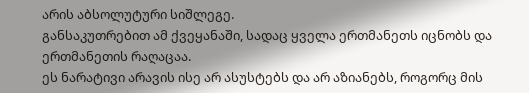არის აბსოლუტური სიშლეგე.
განსაკუთრებით ამ ქვეყანაში, სადაც ყველა ერთმანეთს იცნობს და ერთმანეთის რაღაცაა.
ეს ნარატივი არავის ისე არ ასუსტებს და არ აზიანებს, როგორც მის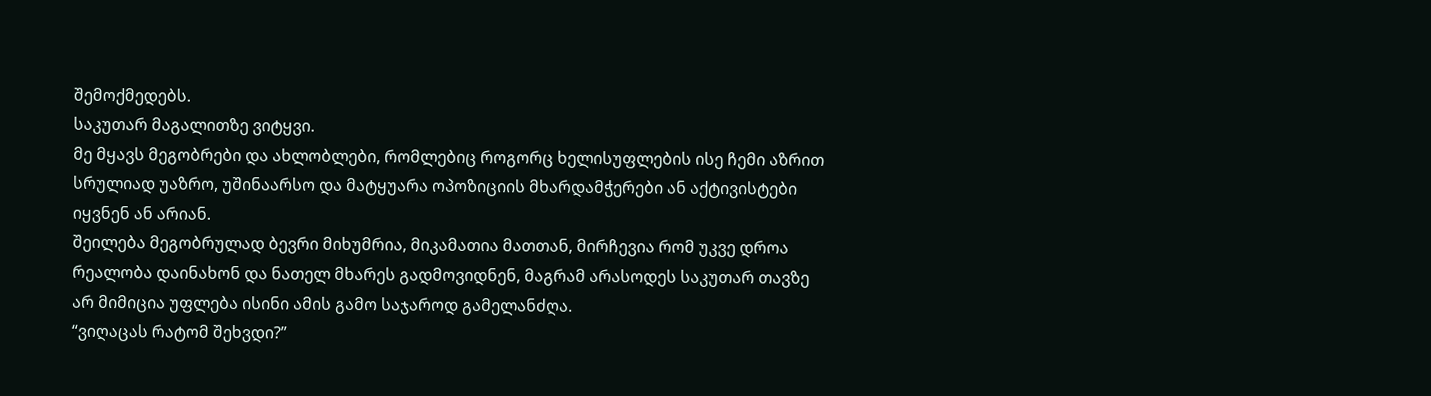შემოქმედებს.
საკუთარ მაგალითზე ვიტყვი.
მე მყავს მეგობრები და ახლობლები, რომლებიც როგორც ხელისუფლების ისე ჩემი აზრით სრულიად უაზრო, უშინაარსო და მატყუარა ოპოზიციის მხარდამჭერები ან აქტივისტები იყვნენ ან არიან.
შეილება მეგობრულად ბევრი მიხუმრია, მიკამათია მათთან, მირჩევია რომ უკვე დროა რეალობა დაინახონ და ნათელ მხარეს გადმოვიდნენ, მაგრამ არასოდეს საკუთარ თავზე არ მიმიცია უფლება ისინი ამის გამო საჯაროდ გამელანძღა.
“ვიღაცას რატომ შეხვდი?”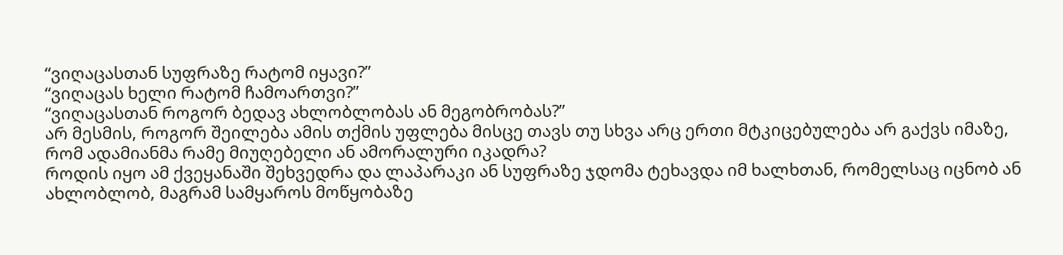“ვიღაცასთან სუფრაზე რატომ იყავი?”
“ვიღაცას ხელი რატომ ჩამოართვი?”
“ვიღაცასთან როგორ ბედავ ახლობლობას ან მეგობრობას?”
არ მესმის, როგორ შეილება ამის თქმის უფლება მისცე თავს თუ სხვა არც ერთი მტკიცებულება არ გაქვს იმაზე, რომ ადამიანმა რამე მიუღებელი ან ამორალური იკადრა?
როდის იყო ამ ქვეყანაში შეხვედრა და ლაპარაკი ან სუფრაზე ჯდომა ტეხავდა იმ ხალხთან, რომელსაც იცნობ ან ახლობლობ, მაგრამ სამყაროს მოწყობაზე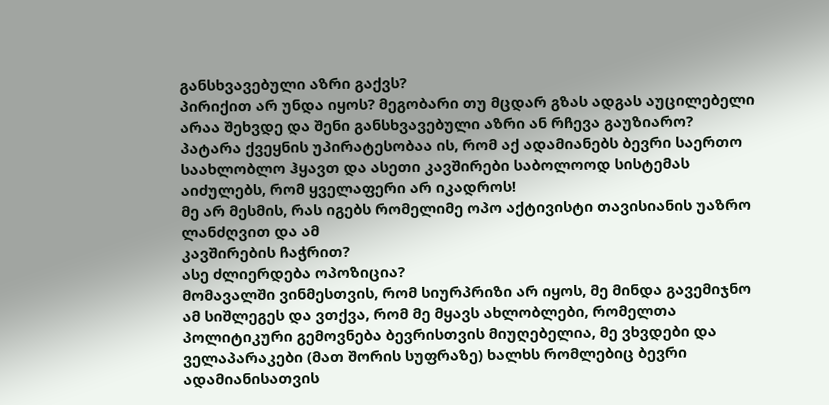განსხვავებული აზრი გაქვს?
პირიქით არ უნდა იყოს? მეგობარი თუ მცდარ გზას ადგას აუცილებელი არაა შეხვდე და შენი განსხვავებული აზრი ან რჩევა გაუზიარო?
პატარა ქვეყნის უპირატესობაა ის, რომ აქ ადამიანებს ბევრი საერთო საახლობლო ჰყავთ და ასეთი კავშირები საბოლოოდ სისტემას აიძულებს, რომ ყველაფერი არ იკადროს!
მე არ მესმის, რას იგებს რომელიმე ოპო აქტივისტი თავისიანის უაზრო ლანძღვით და ამ
კავშირების ჩაჭრით?
ასე ძლიერდება ოპოზიცია?
მომავალში ვინმესთვის, რომ სიურპრიზი არ იყოს, მე მინდა გავემიჯნო ამ სიშლეგეს და ვთქვა, რომ მე მყავს ახლობლები, რომელთა პოლიტიკური გემოვნება ბევრისთვის მიუღებელია, მე ვხვდები და ველაპარაკები (მათ შორის სუფრაზე) ხალხს რომლებიც ბევრი ადამიანისათვის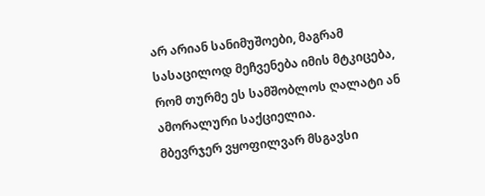არ არიან სანიმუშოები, მაგრამ სასაცილოდ მეჩვენება იმის მტკიცება, რომ თურმე ეს სამშობლოს ღალატი ან ამორალური საქციელია.
მბევრჯერ ვყოფილვარ მსგავსი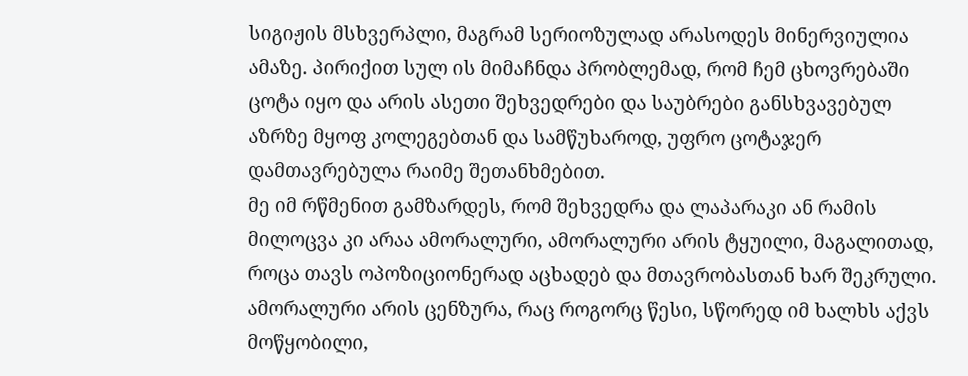სიგიჟის მსხვერპლი, მაგრამ სერიოზულად არასოდეს მინერვიულია ამაზე. პირიქით სულ ის მიმაჩნდა პრობლემად, რომ ჩემ ცხოვრებაში ცოტა იყო და არის ასეთი შეხვედრები და საუბრები განსხვავებულ აზრზე მყოფ კოლეგებთან და სამწუხაროდ, უფრო ცოტაჯერ დამთავრებულა რაიმე შეთანხმებით.
მე იმ რწმენით გამზარდეს, რომ შეხვედრა და ლაპარაკი ან რამის მილოცვა კი არაა ამორალური, ამორალური არის ტყუილი, მაგალითად, როცა თავს ოპოზიციონერად აცხადებ და მთავრობასთან ხარ შეკრული.
ამორალური არის ცენზურა, რაც როგორც წესი, სწორედ იმ ხალხს აქვს მოწყობილი,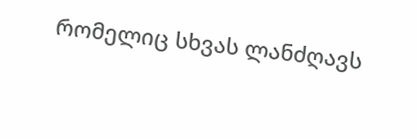რომელიც სხვას ლანძღავს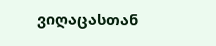ვიღაცასთან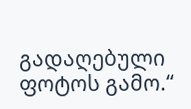გადაღებული ფოტოს გამო.“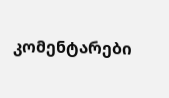კომენტარები